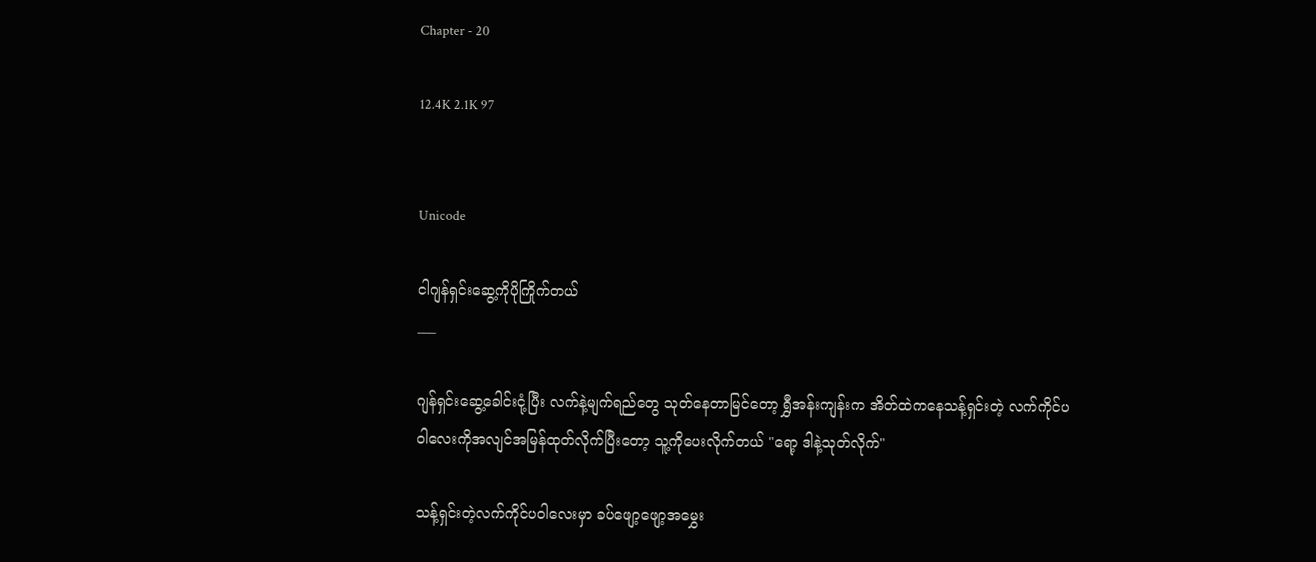Chapter - 20

12.4K 2.1K 97


Unicode

ငါဂျန်ရှင်းဆွေ့ကိုပိုကြိုက်တယ်
___

ဂျန်ရှင်းဆွေ့ခေါင်းငုံ့ပြီး လက်နဲ့မျက်ရည်တွေ သုတ်နေတာမြင်တော့ ရွှီအန်းကျန်းက အိတ်ထဲကနေသန့်ရှင်းတဲ့ လက်ကိုင်ပဝါလေးကိုအလျင်အမြန်ထုတ်လိုက်ပြီးတော့ သူ့ကိုပေးလိုက်တယ် "ရော့ ဒါနဲ့သုတ်လိုက်"

သန့်ရှင်းတဲ့လက်ကိုင်ပဝါလေးမှာ ခပ်ဖျော့ဖျော့အမွှေး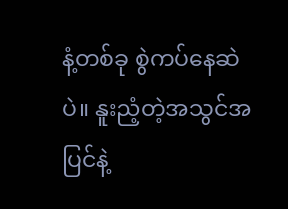နံ့တစ်ခု စွဲကပ်နေဆဲပဲ။ နူးညံ့တဲ့အသွင်အပြင်နဲ့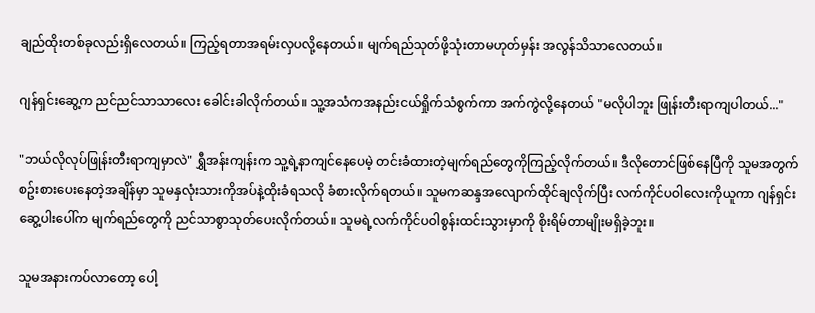ချည်ထိုးတစ်ခုလည်းရှိလေတယ်။ ကြည့်ရတာအရမ်းလှပလို့နေတယ်။ မျက်ရည်သုတ်ဖို့သုံးတာမဟုတ်မှန်း အလွန်သိသာလေတယ်။

ဂျန်ရှင်းဆွေ့က ညင်ညင်သာသာလေး ခေါင်းခါလိုက်တယ်။ သူ့အသံကအနည်းငယ်ရှိုက်သံစွက်ကာ အက်ကွဲလို့နေတယ် "မလိုပါဘူး ဖြုန်းတီးရာကျပါတယ်..."

"ဘယ်လိုလုပ်ဖြုန်းတီးရာကျမှာလဲ" ရွှီအန်းကျန်းက သူ့ရဲ့နာကျင်နေပေမဲ့ တင်းခံထားတဲ့မျက်ရည်တွေကိုကြည့်လိုက်တယ်။ ဒီလိုတောင်ဖြစ်နေပြီကို သူမအတွက်စဥ်းစားပေးနေတဲ့အချိန်မှာ သူမနှလုံးသားကိုအပ်နဲ့ထိုးခံရသလို ခံစားလိုက်ရတယ်။ သူမကဆန္ဒအလျောက်ထိုင်ချလိုက်ပြီး လက်ကိုင်ပဝါလေးကိုယူကာ ဂျန်ရှင်းဆွေ့ပါးပေါ်က မျက်ရည်တွေကို ညင်သာစွာသုတ်ပေးလိုက်တယ်။ သူမရဲ့လက်ကိုင်ပဝါစွန်းထင်းသွားမှာကို စိုးရိမ်တာမျိုးမရှိခဲ့ဘူး။

သူမအနားကပ်လာတော့ ပေါ့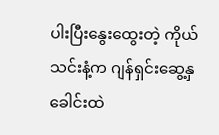ပါးပြီးနွေးထွေးတဲ့ ကိုယ်သင်းနံ့က ဂျန်ရှင်းဆွေ့နှခေါင်းထဲ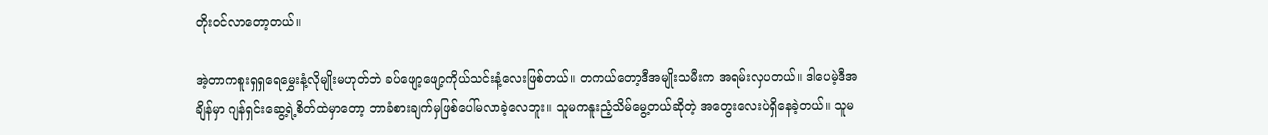တိုးဝင်လာတော့တယ်။

အဲ့တာကစူးရှရှရေမွှေးနံ့လိုမျိုးမဟုတ်ဘဲ ခပ်ဖျော့ဖျော့ကိုယ်သင်းနံ့လေးဖြစ်တယ်။ တကယ်တော့ဒီအမျိုးသမီးက အရမ်းလှပတယ်။ ဒါပေမဲ့ဒီအချိန်မှာ ဂျန်ရှင်းဆွေ့ရဲ့စိတ်ထဲမှာတော့ ဘာခံစားချက်မှဖြစ်ပေါ်မလာခဲ့လေဘူး။ သူမကနူးညံ့သိမ်မွေ့တယ်ဆိုတဲ့ အတွေးလေးပဲရှိနေခဲ့တယ်။ သူမ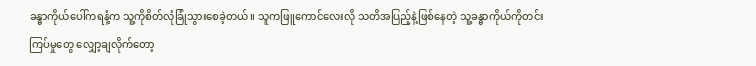ခန္ဓာကိုယ်ပေါ်ကရနံ့က သူ့ကိုစိတ်လုံခြုံသွားစေခဲ့တယ်။ သူကဖြူကောင်လေးလို သတိအပြည့်နဲ့ဖြစ်နေတဲ့ သူ့ခန္ဓာကိုယ်ကိုတင်းကြပ်မှုတွေ လျှော့ချလိုက်တော့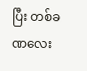ပြီး တစ်ခဏလေး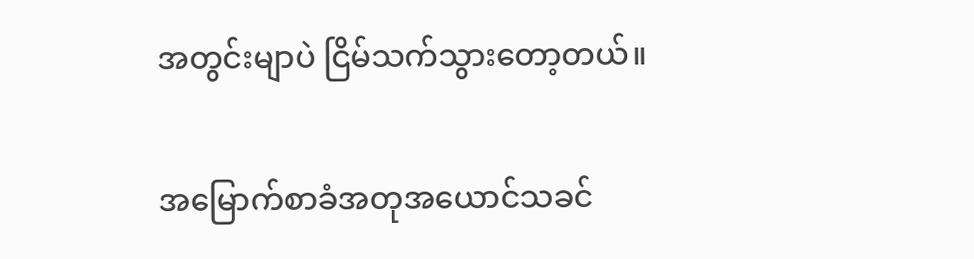အတွင်းမျာပဲ ငြိမ်သက်သွားတော့တယ်။

အမြောက်စာခံအတုအယောင်သခင်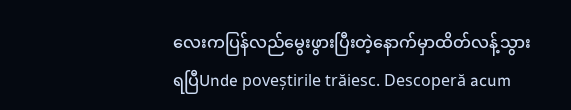လေးကပြန်လည်မွေးဖွားပြီးတဲ့နောက်မှာထိတ်လန့်သွားရပြီUnde poveștirile trăiesc. Descoperă acum